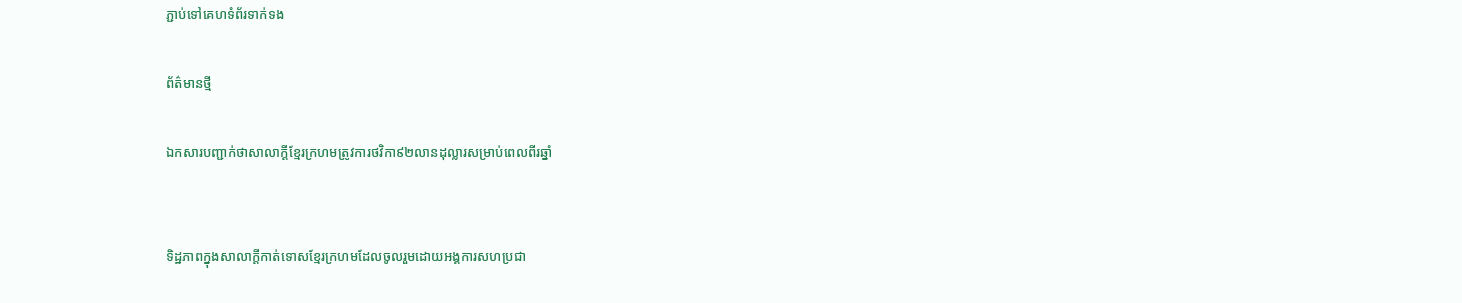ភ្ជាប់ទៅគេហទំព័រទាក់ទង

ព័ត៌មានថ្មី

ឯកសារបញ្ជាក់ថាសាលាក្តីខ្មែរក្រហមត្រូវការថវិកា៩២លានដុល្លារសម្រាប់ពេលពីរឆ្នាំ


ទិដ្ឋភាពក្នុងសាលាក្តីកាត់ទោសខ្មែរក្រហមដែលចូលរួមដោយអង្គការសហប្រជា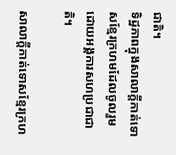ជាតិ។
ទិដ្ឋភាពក្នុងសាលាក្តីកាត់ទោសខ្មែរក្រហមដែលចូលរួមដោយអង្គការសហប្រជាជាតិ។

សាលាក្តីកាត់ទោសខ្មែរក្រហ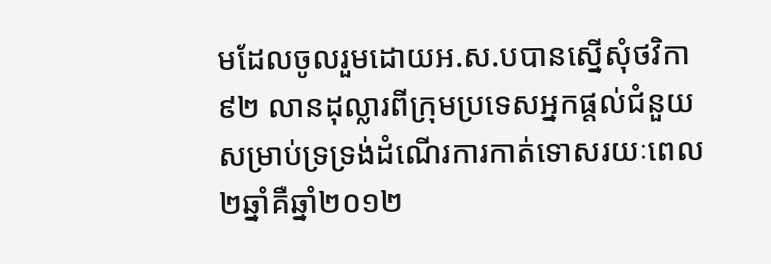មដែលចូលរួមដោយអ.ស.បបានស្នើសុំថវិកា៩២ លានដុល្លារពីក្រុមប្រទេសអ្នកផ្តល់ជំនួយសម្រាប់ទ្រទ្រង់ដំណើរការកាត់ទោសរយៈពេល២ឆ្នាំគឺឆ្នាំ២០១២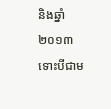និងឆ្នាំ២០១៣ ទោះបីជាម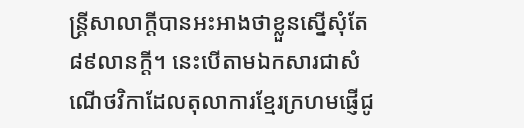ន្ត្រីសាលាក្តីបានអះអាងថាខ្លួនស្នើសុំតែ៨៩លានក្តី។ នេះបើតាមឯកសារជាសំណើថវិកាដែលតុលាការខ្មែរក្រហមផ្ញើជូ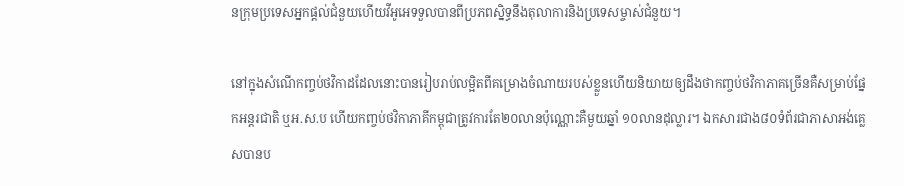នក្រុមប្រទេសអ្នកផ្តល់ជំនួយហើយវីអូអេទទួលបានពីប្រភពស្និទ្ធនឹងតុលាការនិងប្រទេសម្ចាស់ជំនួយ។

នៅក្នុងសំណើកញ្ចប់ថវិកាដដែលនោះបានរៀបរាប់លម្អិតពីគម្រោងចំណាយរបស់ខ្លួនហើយនិយាយឲ្យដឹងថាកញ្ចប់ថវិកាភាគច្រើនគឺសម្រាប់ផ្នែកអន្តរជាតិ ឬអ.ស.ប ហើយកញ្ចប់ថវិកាភាគីកម្ពុជាត្រូវការតែ២០លានប៉ុណ្ណោះគឺមួយឆ្នាំ ១០លានដុល្លារ។ ឯកសារជាង៨០ទំព័រជាភាសាអង់គ្លេសបានប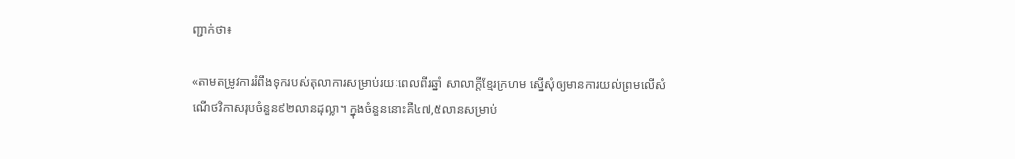ញ្ជាក់ថា៖

«តាមតម្រូវការរំពឹងទុករបស់តុលាការសម្រាប់រយៈពេលពីរឆ្នាំ សាលាក្តីខ្មែរក្រហម ស្នើសុំឲ្យមានការយល់ព្រមលើសំណើថវិកាសរុបចំនួន៩២លានដុល្លា។ ក្នុងចំនួននោះគឺ៤៧,៥លានសម្រាប់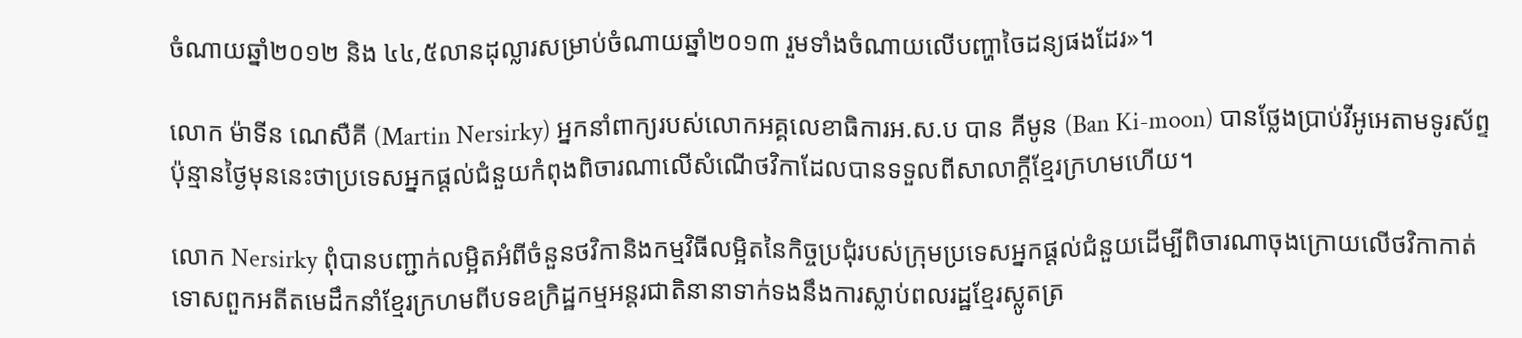ចំណាយឆ្នាំ២០១២ និង ៤៤,៥លានដុល្លារសម្រាប់ចំណាយឆ្នាំ២០១៣ រួមទាំងចំណាយលើបញ្ហាចៃដន្យផងដែរ»។

លោក ម៉ាទីន ណេសឺគី (Martin Nersirky) អ្នកនាំពាក្យរបស់លោកអគ្គលេខាធិការអ.ស.ប បាន គីមូន (Ban Ki-moon) បានថ្លែងប្រាប់វីអូអេតាមទូរស័ព្ទប៉ុន្មានថ្ងៃមុននេះថាប្រទេសអ្នកផ្តល់ជំនួយកំពុងពិចារណាលើសំណើថវិកាដែលបានទទួលពីសាលាក្តីខ្មែរក្រហមហើយ។

លោក Nersirky ពុំបានបញ្ជាក់លម្អិតអំពីចំនួនថវិកានិងកម្មវិធីលម្អិតនៃកិច្ចប្រជុំរបស់ក្រុមប្រទេសអ្នកផ្តល់ជំនួយដើម្បីពិចារណាចុងក្រោយលើថវិកាកាត់ទោសពួកអតីតមេដឹកនាំខ្មែរក្រហមពីបទឧក្រិដ្ឋកម្មអន្តរជាតិនានាទាក់ទងនឹងការស្លាប់ពលរដ្ឋខ្មែរស្លូតត្រ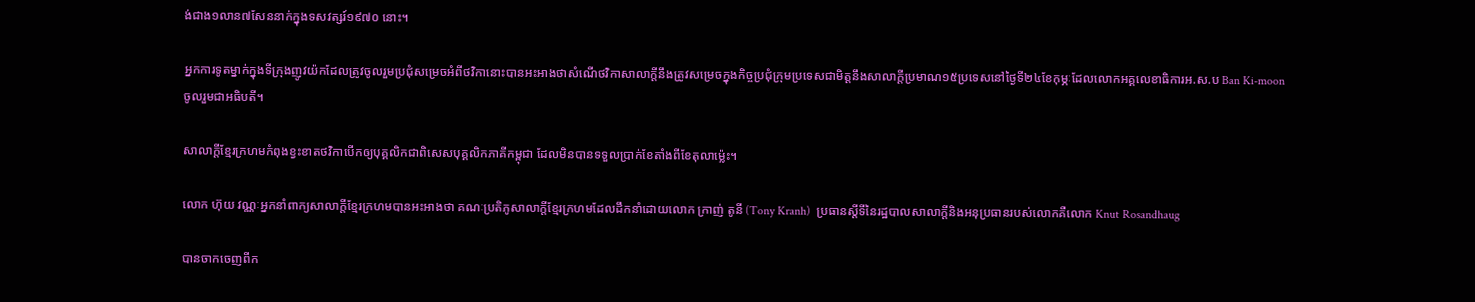ង់ជាង១លាន៧សែននាក់ក្នុងទសវត្សរ៍១៩៧០ នោះ។

អ្នកការទូតម្នាក់ក្នុងទីក្រុងញូវយ៉កដែលត្រូវចូលរួមប្រជុំសម្រេចអំពីថវិកានោះបានអះអាងថាសំណើថវិកាសាលាក្តីនឹងត្រូវសម្រេចក្នុងកិច្ចប្រជុំក្រុមប្រទេសជាមិត្តនឹងសាលាក្តីប្រមាណ១៥ប្រទេសនៅថ្ងៃទី២៤ខែកុម្ភៈដែលលោកអគ្គលេខាធិការអ.ស.ប Ban Ki-moon ចូលរួមជាអធិបតី។

សាលាក្តីខ្មែរក្រហមកំពុងខ្វះខាតថវិកាបើកឲ្យបុគ្គលិកជាពិសេសបុគ្គលិកភាគីកម្ពុជា ដែលមិនបានទទួលប្រាក់ខែតាំងពីខែតុលាម៉្លេះ។

លោក ហ៊ុយ វណ្ណៈអ្នកនាំពាក្យសាលាក្តីខ្មែរក្រហមបានអះអាងថា គណៈប្រតិភូសាលាក្តីខ្មែរក្រហមដែលដឹកនាំដោយលោក ក្រាញ់ តូនី (Tony Kranh)  ប្រធានស្តីទីនៃរដ្ឋបាលសាលាក្តីនិងអនុប្រធានរបស់លោកគឺលោក Knut Rosandhaug

បានចាកចេញពីក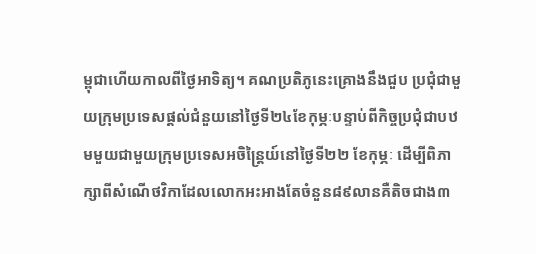ម្ពុជាហើយកាលពីថ្ងៃអាទិត្យ។ គណប្រតិភូនេះគ្រោងនឹងជួប ប្រជុំជាមួយក្រុមប្រទេសផ្តល់ជំនួយនៅថ្ងៃទី២៤ខែកុម្ភៈបន្ទាប់ពីកិច្ចប្រជុំជាបឋមមួយជាមួយក្រុមប្រទេសអចិន្ត្រៃយ៍នៅថ្ងៃទី២២ ខែកុម្ភៈ ដើម្បីពិភាក្សាពីសំណើថវិកាដែលលោកអះអាងតែចំនួន៨៩លានគឺតិចជាង៣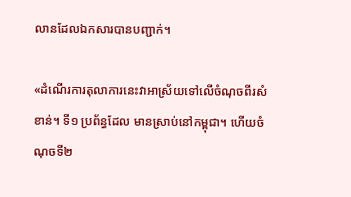លានដែលឯកសារបានបញ្ជាក់។

«ដំណើរការតុលាការនេះវាអាស្រ័យទៅលើចំណុចពីរសំខាន់។ ទី១ ប្រព័ន្ធដែល មានស្រាប់នៅកម្ពុជា។ ហើយចំណុចទី២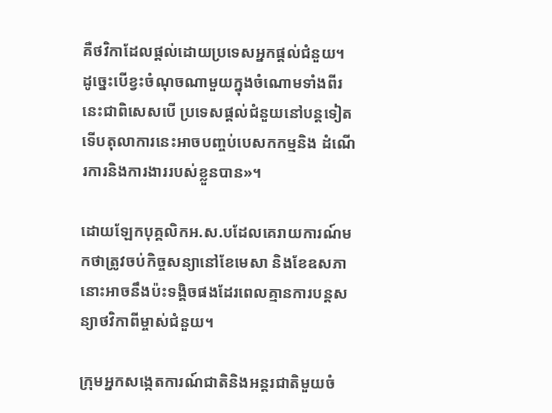គឺថវិកាដែលផ្តល់ដោយប្រទេសអ្នកផ្តល់ជំនួយ។ ដូច្នេះបើខ្វះចំណុចណាមួយក្នុងចំណោមទាំងពីរនេះជាពិសេសបើ ប្រទេសផ្តល់ជំនួយនៅបន្តទៀតទើបតុលាការនេះអាចបញ្ចប់បេសកកម្មនិង ដំណើរការនិងការងាររបស់ខ្លួនបាន»។

ដោយឡែកបុគ្គលិកអ.ស.បដែលគេរាយការណ៍មកថាត្រូវចប់កិច្ចសន្យានៅខែមេសា និងខែឧសភានោះអាចនឹងប៉ះទង្គិចផងដែរពេលគ្មានការបន្តសន្យាថវិកាពីម្ចាស់ជំនួយ។

ក្រុមអ្នកសង្កេតការណ៍ជាតិនិងអន្តរជាតិមួយចំ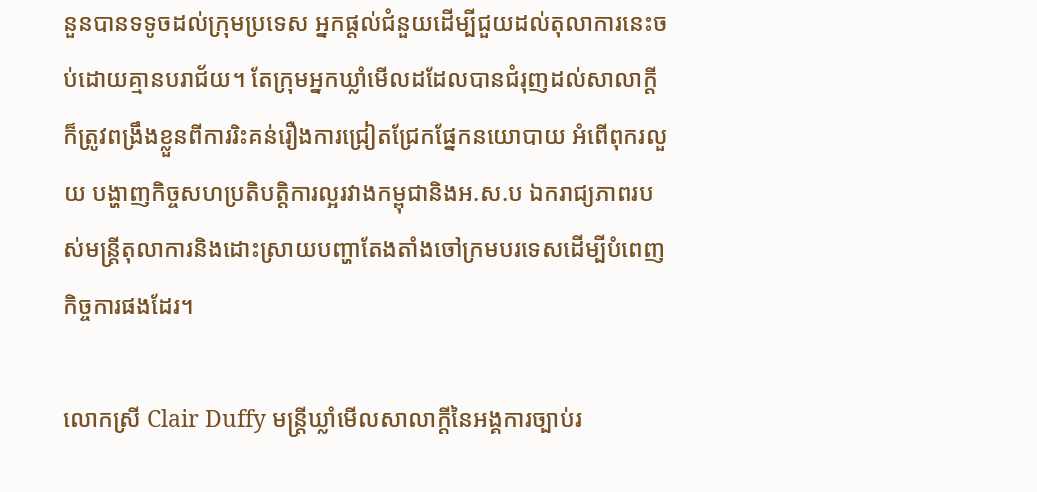នួនបានទទូចដល់ក្រុមប្រទេស អ្នកផ្តល់ជំនួយដើម្បីជួយដល់តុលាការនេះចប់ដោយគ្មានបរាជ័យ។ តែក្រុមអ្នកឃ្លាំមើលដដែលបានជំរុញដល់សាលាក្តីក៏ត្រូវពង្រឹងខ្លួនពីការរិះគន់រឿងការជ្រៀតជ្រែកផ្នែកនយោបាយ អំពើពុករលួយ បង្ហាញកិច្ចសហប្រតិបត្តិការល្អរវាងកម្ពុជានិងអ.ស.ប ឯករាជ្យភាពរបស់មន្ត្រីតុលាការនិងដោះស្រាយបញ្ហាតែងតាំងចៅក្រមបរទេសដើម្បីបំពេញកិច្ចការផងដែរ។

លោកស្រី Clair Duffy មន្ត្រីឃ្លាំមើលសាលាក្តីនៃអង្គការច្បាប់រ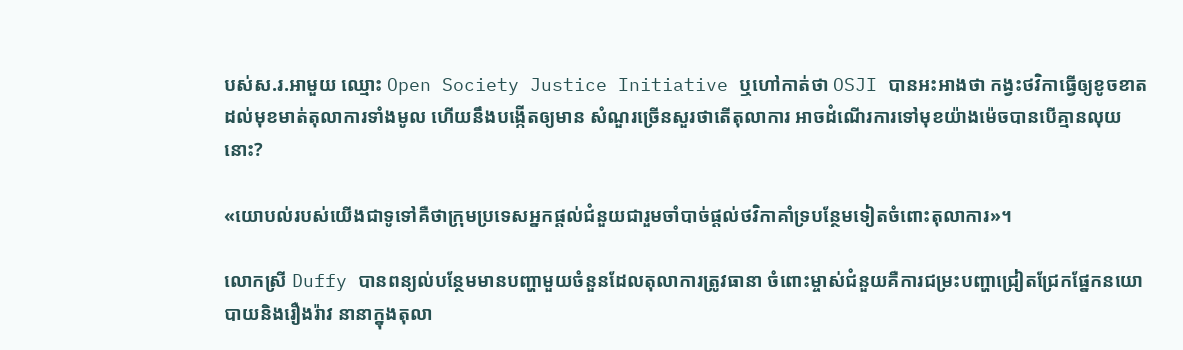បស់ស.រ.អាមួយ ឈ្មោះ Open Society Justice Initiative ឬហៅកាត់ថា OSJI បានអះអាងថា កង្វះថវិកាធ្វើឲ្យខូចខាតដល់មុខមាត់តុលាការទាំងមូល ហើយនឹងបង្កើតឲ្យមាន សំណួរច្រើនសួរថាតើតុលាការ អាចដំណើរការទៅមុខយ៉ាងម៉េចបានបើគ្មានលុយនោះ?

«យោបល់របស់យើងជាទូទៅគឺថាក្រុមប្រទេសអ្នកផ្តល់ជំនួយជារួមចាំបាច់ផ្តល់ថវិកាគាំទ្របន្ថែមទៀតចំពោះតុលាការ»។

លោកស្រី Duffy បានពន្យល់បន្ថែមមានបញ្ហាមួយចំនួនដែលតុលាការត្រូវធានា ចំពោះម្ចាស់ជំនួយគឺការជម្រះបញ្ហាជ្រៀតជ្រែកផ្នែកនយោបាយនិងរឿងរ៉ាវ នានាក្នុងតុលា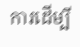ការដើម្បី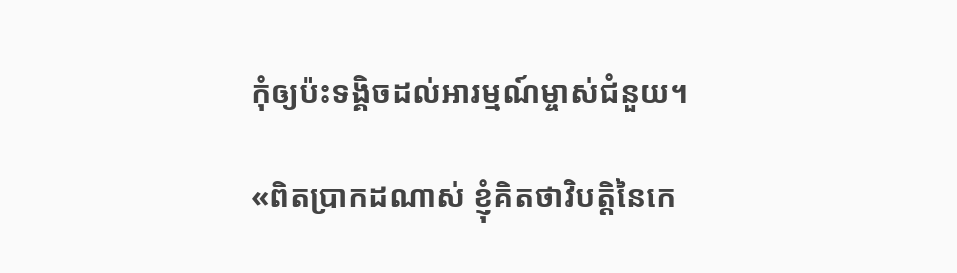កុំឲ្យប៉ះទង្គិចដល់អារម្មណ៍ម្ចាស់ជំនួយ។

«ពិតប្រាកដណាស់ ខ្ញុំគិតថាវិបត្តិនៃកេ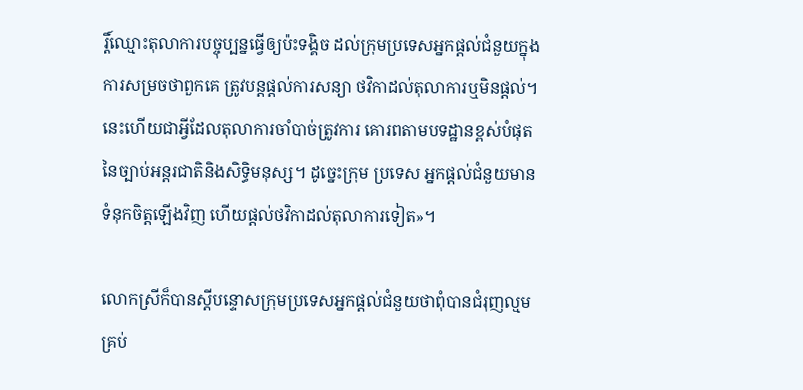រ្តិ៍ឈ្មោះតុលាការបច្ចុប្បន្នធ្វើឲ្យប៉ះទង្គិច ដល់ក្រុមប្រទេសអ្នកផ្តល់ជំនួយក្នុងការសម្រចថាពួកគេ ត្រូវបន្តផ្តល់ការសន្យា ថវិកាដល់តុលាការឬមិនផ្តល់។ នេះហើយជាអ្វីដែលតុលាការចាំបាច់ត្រូវការ គោរពតាមបទដ្ឋានខ្ពស់បំផុតនៃច្បាប់អន្តរជាតិនិងសិទ្ធិមនុស្ស។ ដូច្នេះក្រុម ប្រទេស អ្នកផ្តល់ជំនួយមានទំនុកចិត្តឡើងវិញ ហើយផ្តល់ថវិកាដល់តុលាការទៀត»។

លោកស្រីក៏បានស្តីបន្ទោសក្រុមប្រទេសអ្នកផ្តល់ជំនួយថាពុំបានជំរុញល្មម គ្រប់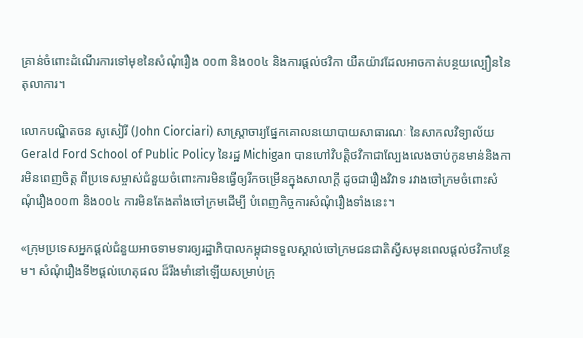គ្រាន់ចំពោះដំណើរការទៅមុខនៃសំណុំរឿង ០០៣ និង០០៤ និងការផ្តល់ថវិកា យឺតយ៉ាវដែលអាចកាត់បន្ថយល្បឿននៃតុលាការ។

លោកបណ្ឌិតចន សូសៀរី (John Ciorciari) សាស្ត្រាចារ្យផ្នែកគោលនយោបាយសាធារណៈ នៃសាកលវិទ្យាល័យ Gerald Ford School of Public Policy នៃរដ្ឋ Michigan បានហៅវិបត្តិថវិកាជាល្បែងលេងចាប់កូនមាន់និងការមិនពេញចិត្ត ពីប្រទេសម្ចាស់ជំនួយចំពោះការមិនធ្វើឲ្យរីកចម្រើនក្នុងសាលាក្តី ដូចជារឿងវិវាទ រវាងចៅក្រមចំពោះសំណុំរឿង០០៣ និង០០៤ ការមិនតែងតាំងចៅក្រមដើម្បី បំពេញកិច្ចការសំណុំរឿងទាំងនេះ។

«ក្រុមប្រទេសអ្នកផ្តល់ជំនួយអាចទាមទារឲ្យរដ្ឋាភិបាលកម្ពុជាទទួលស្គាល់ចៅក្រមជនជាតិស្វីសមុនពេលផ្តល់ថវិកាបន្ថែម។ សំណុំរឿងទី២ផ្តល់ហេតុផល ដ៏រឹងមាំនៅឡើយសម្រាប់ក្រុ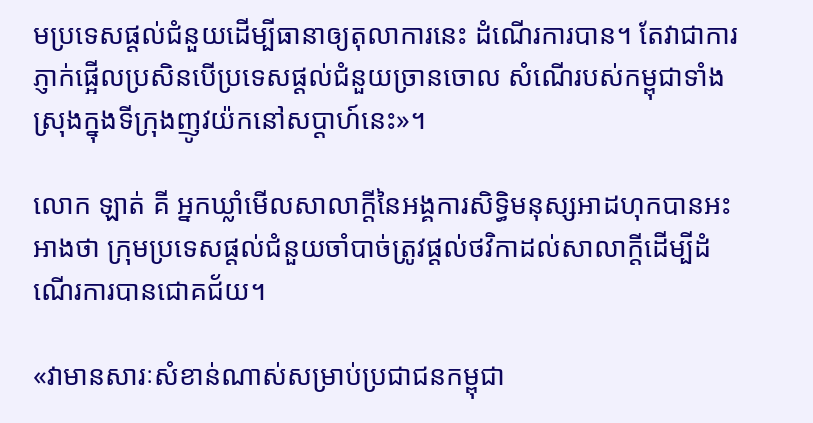មប្រទេសផ្តល់ជំនួយដើម្បីធានាឲ្យតុលាការនេះ ដំណើរការបាន។ តែវាជាការភ្ញាក់ផ្អើលប្រសិនបើប្រទេសផ្តល់ជំនួយច្រានចោល សំណើរបស់កម្ពុជាទាំងស្រុងក្នុងទីក្រុងញូវយ៉កនៅសប្តាហ៍នេះ»។

លោក ឡាត់ គី អ្នកឃ្លាំមើលសាលាក្តីនៃអង្គការសិទ្ធិមនុស្សអាដហុកបានអះអាងថា ក្រុមប្រទេសផ្តល់ជំនួយចាំបាច់ត្រូវផ្តល់ថវិកាដល់សាលាក្តីដើម្បីដំណើរការបានជោគជ័យ។

«វាមានសារៈសំខាន់ណាស់សម្រាប់ប្រជាជនកម្ពុជា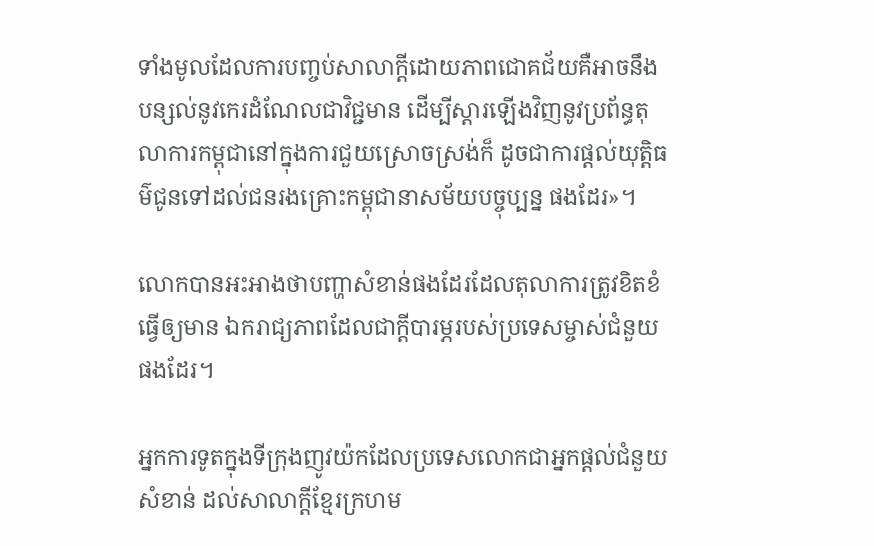ទាំងមូលដែលការបញ្ចប់សាលាក្តីដោយភាពជោគជ័យគឺអាចនឹងបន្សល់នូវកេរដំណែលជាវិជ្ជមាន ដើម្បីស្តារឡើងវិញនូវប្រព័ន្ធតុលាការកម្ពុជានៅក្នុងការជួយស្រោចស្រង់ក៏ ដូចជាការផ្តល់យុត្តិធម៌ជូនទៅដល់ជនរងគ្រោះកម្ពុជានាសម័យបច្ចុប្បន្ន ផងដែរ»។

លោកបានអះអាងថាបញ្ហាសំខាន់ផងដែរដែលតុលាការត្រូវខិតខំធ្វើឲ្យមាន ឯករាជ្យភាពដែលជាក្តីបារម្ភរបស់ប្រទេសម្ចាស់ជំនួយផងដែរ។

អ្នកការទូតក្នុងទីក្រុងញូវយ៉កដែលប្រទេសលោកជាអ្នកផ្តល់ជំនួយសំខាន់ ដល់សាលាក្តីខ្មែរក្រហម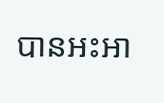បានអះអា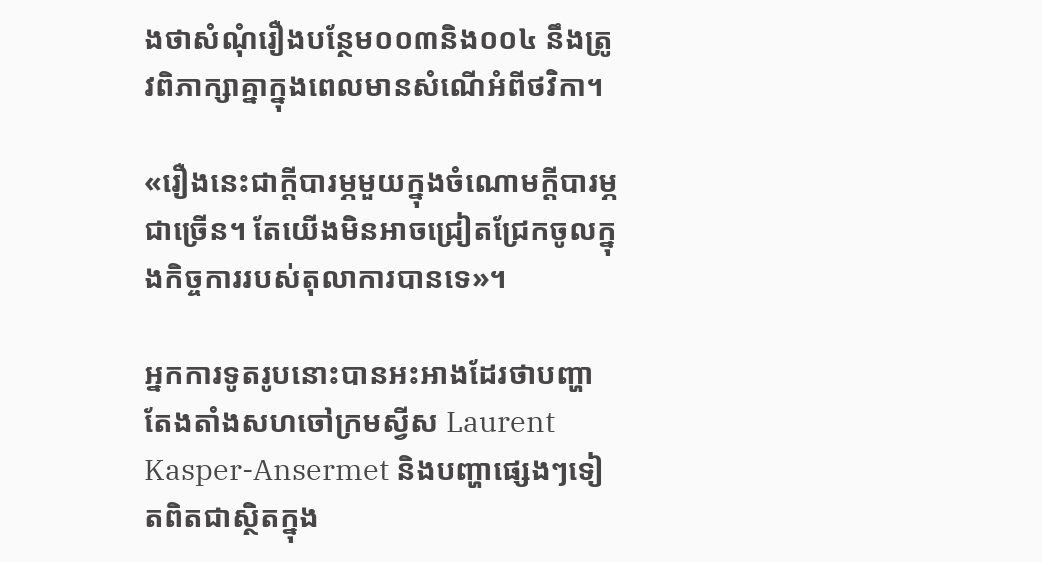ងថាសំណុំរឿងបន្ថែម០០៣និង០០៤ នឹងត្រូវពិភាក្សាគ្នាក្នុងពេលមានសំណើអំពីថវិកា។

«រឿងនេះជាក្តីបារម្ភមួយក្នុងចំណោមក្តីបារម្ភជាច្រើន។ តែយើងមិនអាចជ្រៀតជ្រែកចូលក្នុងកិច្ចការរបស់តុលាការបានទេ»។

អ្នកការទូតរូបនោះបានអះអាងដែរថាបញ្ហាតែងតាំងសហចៅក្រមស្វីស Laurent Kasper-Ansermet និងបញ្ហាផ្សេងៗទៀតពិតជាស្ថិតក្នុង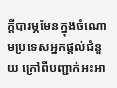ក្តីបារម្ភមែនក្នុងចំណោមប្រទេសអ្នកផ្តល់ជំនួយ ក្រៅពីបញ្ជាក់អះអា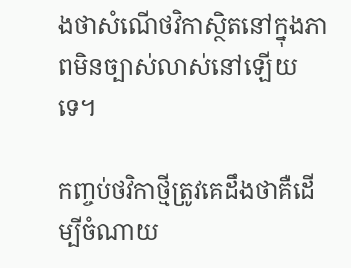ងថាសំណើថវិកាស្ថិតនៅក្នុងភាពមិនច្បាស់លាស់នៅឡើយទេ។

កញ្ចប់ថវិកាថ្មីត្រូវគេដឹងថាគឺដើម្បីចំណាយ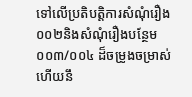ទៅលើប្រតិបត្តិការសំណុំរឿង០០២និងសំណុំរឿងបន្ថែម០០៣/០០៤ ដ៏ចម្រូងចម្រាស់ហើយនឹ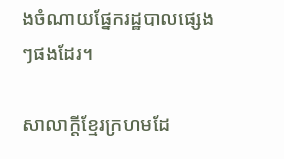ងចំណាយផ្នែករដ្ឋបាលផ្សេងៗផងដែរ។

សាលាក្តីខ្មែរក្រហមដែ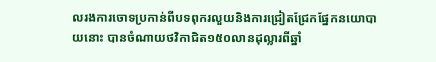លរងការចោទប្រកាន់ពីបទពុករលួយនិងការជ្រៀតជ្រែកផ្នែកនយោបាយនោះ បានចំណាយថវិកាជិត១៥០លានដុល្លារពីឆ្នាំ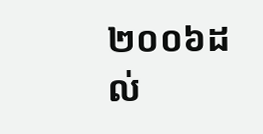២០០៦ដល់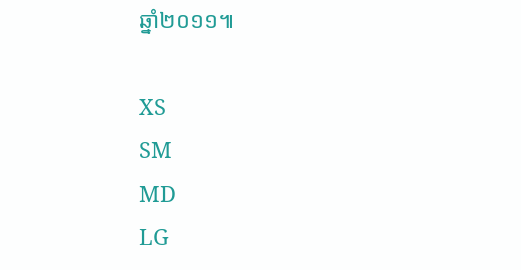ឆ្នាំ២០១១៕

XS
SM
MD
LG